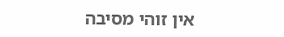אין זוהי מסיבה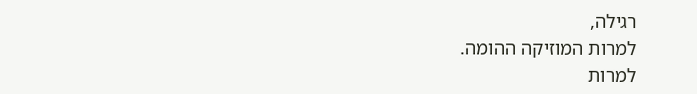רגילה,
למרות המוזיקה ההומה.
למרות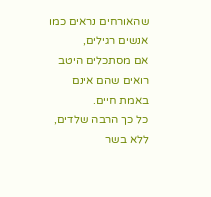שהאורחים נראים כמו אנשים רגילים,
אם מסתכלים היטב רואים שהם אינם באמת חיים.
כל כך הרבה שלדים,
ללא בשר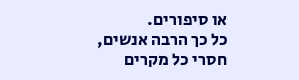או סיפורים.
כל כך הרבה אנשים,
חסרי כל מקרים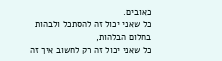כאובים.
כל שאני יכול זה להסתכל ולבהות בחלום הבלהות,
כל שאני יכול זה רק לחשוב איך זה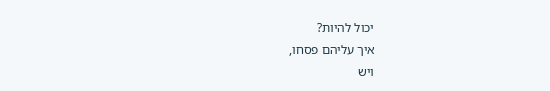יכול להיות?
איך עליהם פסחו,
ויש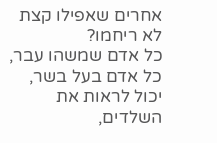אחרים שאפילו קצת לא ריחמו?
כל אדם שמשהו עבר,
כל אדם בעל בשר,
יכול לראות את השלדים,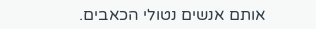אותם אנשים נטולי הכאבים.